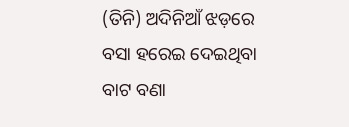(ତିନି) ଅଦିନିଆଁ ଝଡ଼ରେ ବସା ହରେଇ ଦେଇଥିବା ବାଟ ବଣା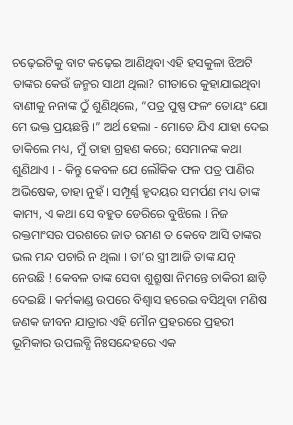ଚଢ଼େଇଟିକୁ ବାଟ କଢ଼େଇ ଆଣିଥିବା ଏହି ହସକୁଳା ଝିଅଟି ତାଙ୍କର କେଉଁ ଜନ୍ମର ସାଥୀ ଥିଲା? ଗୀତାରେ କୁହାଯାଇଥିବା ବାଣୀକୁ ନନାଙ୍କ ଠୁଁ ଶୁଣିଥିଲେ, “ପତ୍ର ପୁଷ୍ପ ଫଳଂ ତୋୟଂ ଯୋ ମେ ଭକ୍ତ ପ୍ରୟଛନ୍ତି ।” ଅର୍ଥ ହେଲା - ମୋତେ ଯିଏ ଯାହା ଦେଇ ଡାକିଲେ ମଧ୍ୟ, ମୁଁ ତାହା ଗ୍ରହଣ କରେ; ସେମାନଙ୍କ କଥା ଶୁଣିଥାଏ । - କିନ୍ତୁ କେବଳ ଯେ ଲୌକିକ ଫଳ ପତ୍ର ପାଣିର ଅଭିଷେକ, ତାହା ନୁହଁ । ସମ୍ପୂର୍ଣ୍ଣ ହୃଦୟର ସମର୍ପଣ ମଧ୍ୟ ତାଙ୍କ କାମ୍ୟ, ଏ କଥା ସେ ବହୁତ ଡେରିରେ ବୁଝିଲେ । ନିଜ ରକ୍ତମାଂସର ପରଶରେ ଜାତ ରମଣ ତ କେବେ ଆସି ତାଙ୍କର ଭଲ ମନ୍ଦ ପଚାରି ନ ଥିଲା । ତା’ର ସ୍ତ୍ରୀ ଆଜି ତାଙ୍କ ଯତ୍ନ ନେଉଛି ! କେବଳ ତାଙ୍କ ସେବା ଶୁଶ୍ରୂଷା ନିମନ୍ତେ ଚାକିରୀ ଛାଡ଼ି ଦେଇଛି । କର୍ମକାଣ୍ଡ ଉପରେ ବିଶ୍ଵାସ ହରେଇ ବସିଥିବା ମଣିଷ ଜଣକ ଜୀବନ ଯାତ୍ରାର ଏହି ମୌନ ପ୍ରହରରେ ପ୍ରହରୀ ଭୂମିକାର ଉପଲବ୍ଧି ନିଃସନ୍ଦେହରେ ଏକ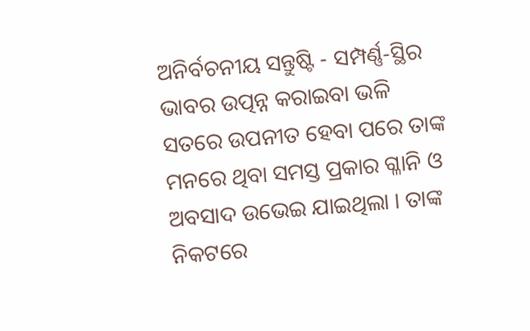ଅନିର୍ବଚନୀୟ ସନ୍ତୁଷ୍ଟି - ସମ୍ପର୍ଣ୍ଣ-ସ୍ଥିର ଭାବର ଉତ୍ପନ୍ନ କରାଇବା ଭଳି ସତରେ ଉପନୀତ ହେବା ପରେ ତାଙ୍କ ମନରେ ଥିବା ସମସ୍ତ ପ୍ରକାର ଗ୍ଳାନି ଓ ଅବସାଦ ଉଭେଇ ଯାଇଥିଲା । ତାଙ୍କ ନିକଟରେ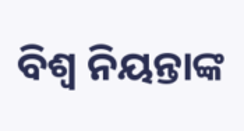ବିଶ୍ୱ ନିୟନ୍ତାଙ୍କ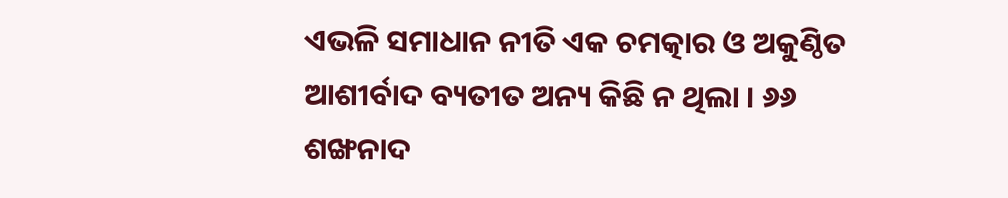ଏଭଳି ସମାଧାନ ନୀତି ଏକ ଚମତ୍କାର ଓ ଅକୁଣ୍ଠିତ ଆଶୀର୍ବାଦ ବ୍ୟତୀତ ଅନ୍ୟ କିଛି ନ ଥିଲା । ୬୬ ଶଙ୍ଖନାଦ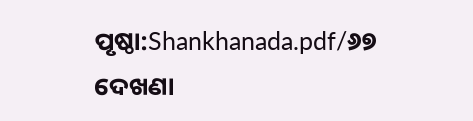ପୃଷ୍ଠା:Shankhanada.pdf/୬୭
ଦେଖଣା